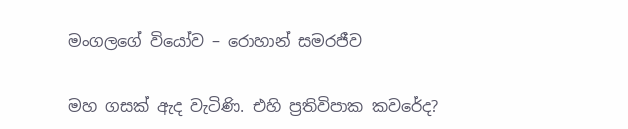මංගලගේ වියෝව – රොහාන් සමරජීව

මහ ගසක් ඇද වැටිණි. එහි ප්‍රතිවිපාක කවරේද?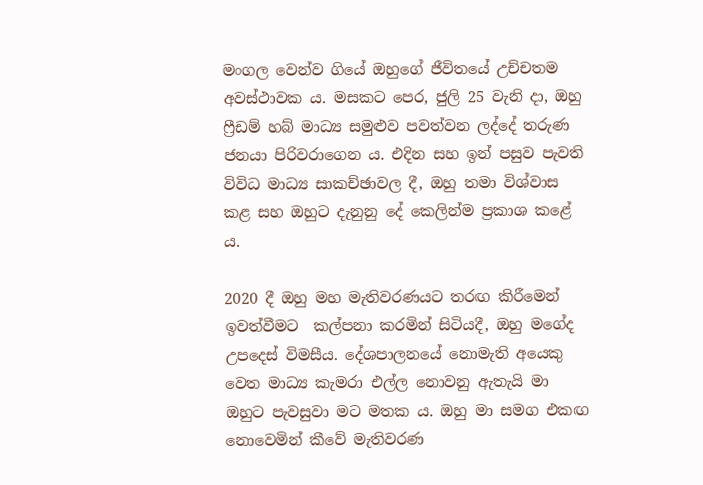මංගල වෙන්ව ගියේ ඔහුගේ ජීවිතයේ උච්චතම අවස්ථාවක ය. මසකට පෙර, ජුලි 25 වැනි දා, ඔහු ෆ්‍රීඩම් හබ් මාධ්‍ය සමුළුව පවත්වන ලද්දේ තරුණ ජනයා පිරිවරාගෙන ය. එදින සහ ඉන් පසුව පැවති විවිධ මාධ්‍ය සාකච්ඡාවල දී, ඔහු තමා විශ්වාස කළ සහ ඔහුට දැනුනු දේ කෙලින්ම ප්‍රකාශ කළේ ය.

2020 දී ඔහු මහ මැතිවරණයට තරඟ කිරීමෙන් ඉවත්වීමට  කල්පනා කරමින් සිටියදී, ඔහු මගේද උපදෙස් විමසීය. දේශපාලනයේ නොමැති අයෙකු වෙත මාධ්‍ය කැමරා එල්ල නොවනු ඇතැයි මා ඔහුට පැවසුවා මට මතක ය. ඔහු මා සමග එකඟ නොවෙමින් කීවේ මැතිවරණ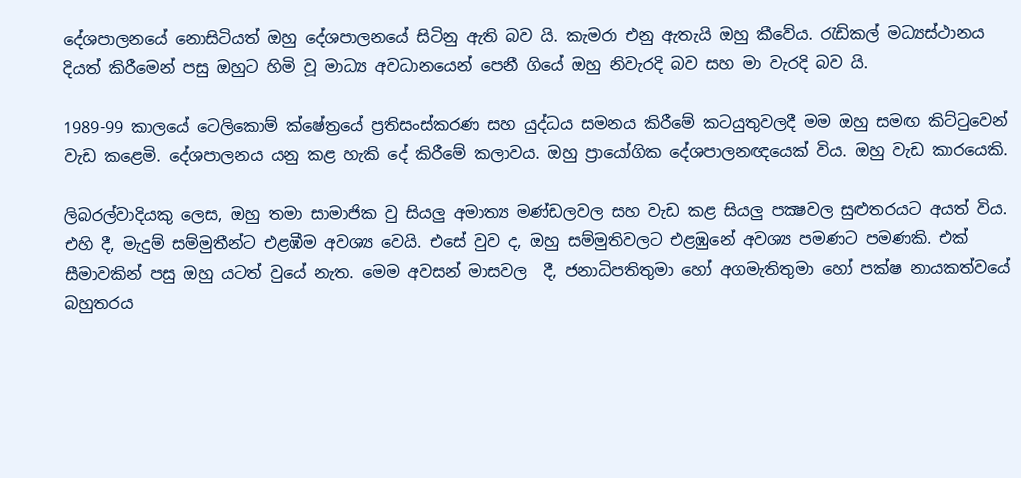දේශපාලනයේ නොසිටියත් ඔහු දේශපාලනයේ සිටිනු ඇති බව යි. කැමරා එනු ඇතැයි ඔහු කීවේය. රැඩිකල් මධ්‍යස්ථානය දියත් කිරීමෙන් පසු ඔහුට හිමි වූ මාධ්‍ය අවධානයෙන් පෙනී ගියේ ඔහු නිවැරදි බව සහ මා වැරදි බව යි.

1989-99 කාලයේ ටෙලිකොම් ක්ෂේත්‍රයේ ප්‍රතිසංස්කරණ සහ යුද්ධය සමනය කිරීමේ කටයුතුවලදී මම ඔහු සමඟ කිට්ටුවෙන් වැඩ කළෙමි. දේශපාලනය යනු කළ හැකි දේ කිරීමේ කලාවය. ඔහු ප්‍රායෝගික දේශපාලනඥයෙක් විය. ඔහු වැඩ කාරයෙකි.

ලිබරල්වාදියකු ලෙස, ඔහු තමා සාමාජික වු සියලු අමාත්‍ය මණ්ඩලවල සහ වැඩ කළ සියලු පක්‍ෂවල සුළුතරයට අයත් විය. එහි දී, මැදුම් සම්මුතීන්ට එළඹීම අවශ්‍ය වෙයි. එසේ වුව ද, ඔහු සම්මුතිවලට එළඹුනේ අවශ්‍ය පමණට පමණකි. එක් සීමාවකින් පසු ඔහු යටත් වුයේ නැත. මෙම අවසන් මාසවල  දී, ජනාධිපතිතුමා හෝ අගමැතිතුමා හෝ පක්ෂ නායකත්වයේ බහුතරය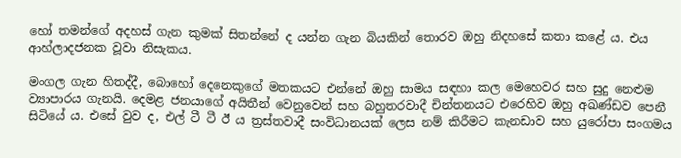හෝ තමන්ගේ අදහස් ගැන කුමක් සිතන්නේ ද යන්න ගැන බියකින් තොරව ඔහු නිදහසේ කතා කළේ ය. එය ආහ්ලාදජනක වූවා නිසැකය.

මංගල ගැන හිතද්දී, බොහෝ දෙනෙකුගේ මතකයට එන්නේ ඔහු සාමය සඳහා කල මෙහෙවර සහ සුදු නෙළුම ව්‍යාපාරය ගැනයි. දෙමළ ජනයාගේ අයිතීන් වෙනුවෙන් සහ බහුතරවාදී චින්තනයට එරෙහිව ඔහු අඛණ්ඩව පෙනී සිටියේ ය. එසේ වුව ද, එල් ටී ටී ඊ ය ත්‍රස්තවාදී සංවිධානයක් ලෙස නම් කිරීමට කැනඩාව සහ යුරෝපා සංගමය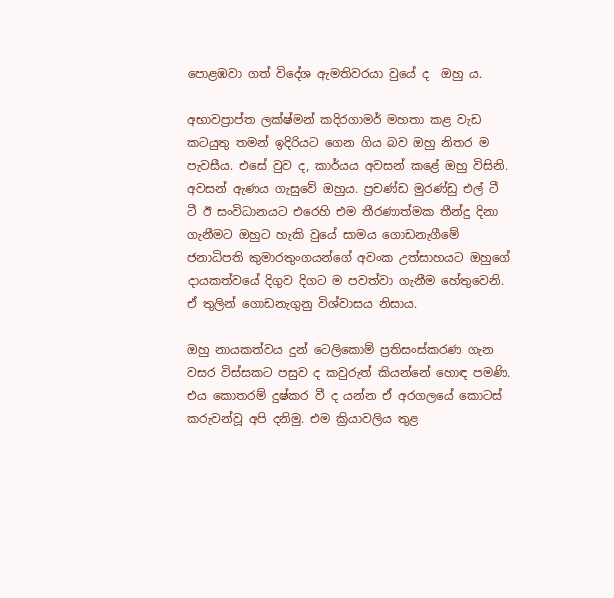පොළඹවා ගත් විදේශ ඇමතිවරයා වුයේ ද  ඔහු ය.

අභාවප්‍රාප්ත ලක්ෂ්මන් කදිරගාමර් මහතා කළ වැඩ කටයුතු තමන් ඉදිරියට ගෙන ගිය බව ඔහු නිතර ම පැවසීය. එසේ වුව ද, කාර්යය අවසන් කළේ ඔහු විසිනි. අවසන් ඇණය ගැසුවේ ඔහුය. ප්‍රචණ්ඩ මුරණ්ඩු එල් ටී ටී ඊ සංවිධානයට එරෙහි එම තීරණාත්මක තීන්දු දිනා ගැනීමට ඔහුට හැකි වුයේ සාමය ගොඩනැගීමේ ජනාධිපති කුමාරතුංගයන්ගේ අවංක උත්සාහයට ඔහුගේ දායකත්වයේ දිගුව දිගට ම පවත්වා ගැනීම හේතුවෙනි. ඒ තුලින් ගොඩනැගුනු විශ්වාසය නිසාය.

ඔහු නායකත්වය දුන් ටෙලිකොම් ප්‍රතිසංස්කරණ ගැන වසර විස්සකට පසුව ද කවුරුත් කියන්නේ හොඳ පමණි. එය කොතරම් දුෂ්කර වී ද යන්න ඒ අරගලයේ කොටස් කරුවන්වූ අපි දනිමු. එම ක්‍රියාවලිය තුළ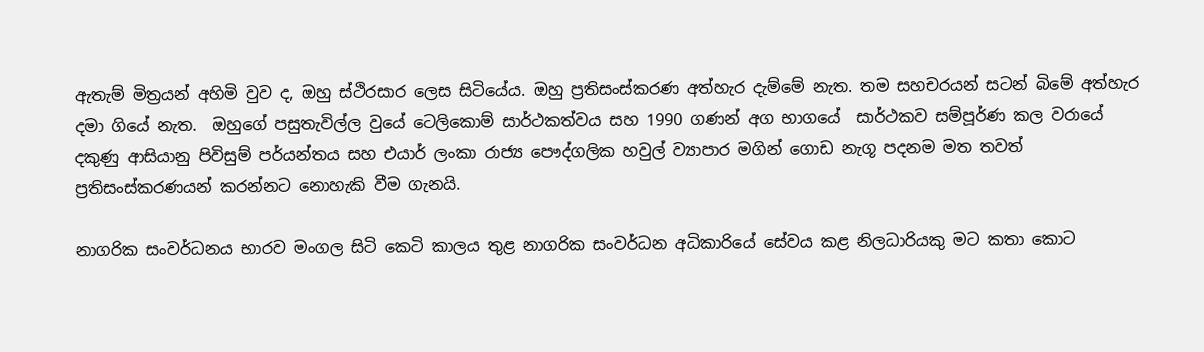ඇතැම් මිත්‍රයන් අහිමි වුව ද, ඔහු ස්ථිරසාර ලෙස සිටියේය. ඔහු ප්‍රතිසංස්කරණ අත්හැර දැම්මේ නැත. තම සහචරයන් සටන් බිමේ අත්හැර දමා ගියේ නැත.  ඔහුගේ පසුතැවිල්ල වුයේ ටෙලිකොම් සාර්ථකත්වය සහ 1990 ගණන් අග භාගයේ  සාර්ථකව සම්පූර්ණ කල වරායේ දකුණු ආසියානු පිවිසුම් පර්යන්තය සහ එයාර් ලංකා රාජ්‍ය පෞද්ගලික හවුල් ව්‍යාපාර මගින් ගොඩ නැගූ පදනම මත තවත් ප්‍රතිසංස්කරණයන් කරන්නට නොහැකි වීම ගැනයි.

නාගරික සංවර්ධනය භාරව මංගල සිටි කෙටි කාලය තුළ නාගරික සංවර්ධන අධිකාරියේ සේවය කළ නිලධාරියකු මට කතා කොට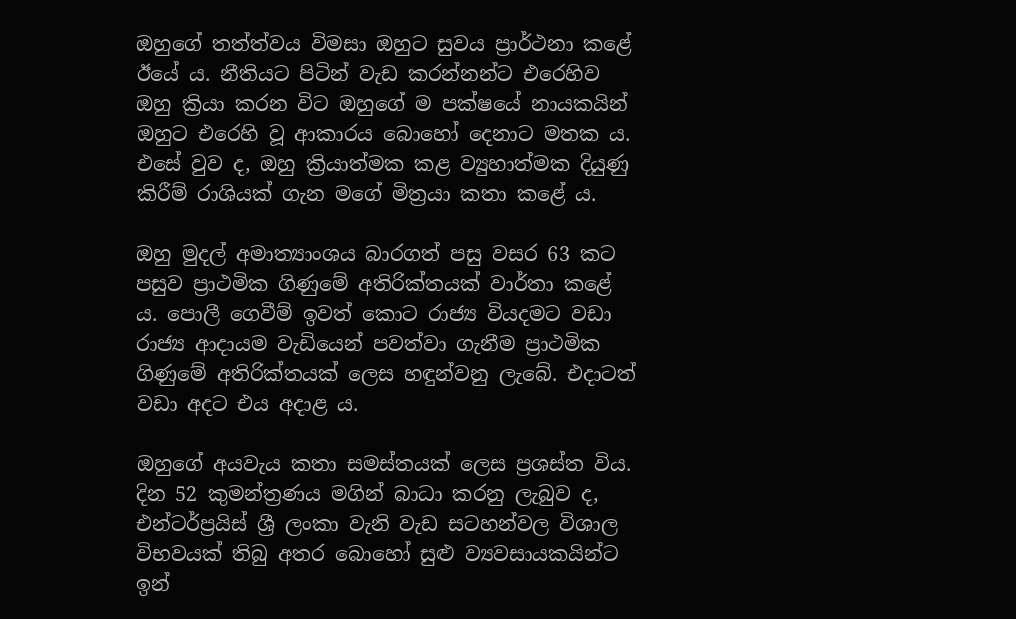ඔහුගේ තත්ත්වය විමසා ඔහුට සුවය ප්‍රාර්ථනා කළේ ඊයේ ය. නීතියට පිටින් වැඩ කරන්නන්ට එරෙහිව ඔහු ක්‍රියා කරන විට ඔහුගේ ම පක්ෂයේ නායකයින් ඔහුට එරෙහි වූ ආකාරය බොහෝ දෙනාට මතක ය. එසේ වුව ද, ඔහු ක්‍රියාත්මක කළ ව්‍යුහාත්මක දියුණු කිරීම් රාශියක් ගැන මගේ මිත්‍රයා කතා කළේ ය.

ඔහු මුදල් අමාත්‍යාංශය බාරගත් පසු වසර 63 කට පසුව ප්‍රාථමික ගිණුමේ අතිරික්තයක් වාර්තා කළේ ය. පොලී ගෙවීම් ඉවත් කොට රාජ්‍ය වියදමට වඩා රාජ්‍ය ආදායම වැඩියෙන් පවත්වා ගැනීම ප්‍රාථමික ගිණුමේ අතිරික්තයක් ලෙස හඳුන්වනු ලැබේ. එදාටත් වඩා අදට එය අදාළ ය.

ඔහුගේ අයවැය කතා සමස්තයක් ලෙස ප්‍රශස්ත විය. දින 52 කුමන්ත්‍රණය මගින් බාධා කරනු ලැබුව ද, එන්ටර්ප්‍රයිස් ශ්‍රී ලංකා වැනි වැඩ සටහන්වල විශාල විභවයක් තිබු අතර බොහෝ සුළු ව්‍යවසායකයින්ට ඉන්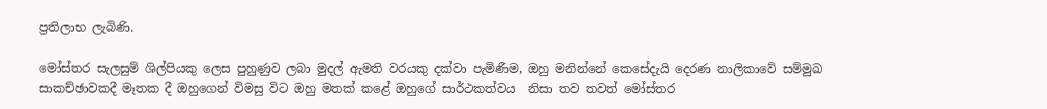ප්‍රතිලාභ ලැබිණි.

මෝස්‌තර සැලසුම් ශිල්පියකු ලෙස පුහුණුව ලබා මුදල් ඇමති වරයකු දක්වා පැමිණීම, ඔහු මනින්නේ කෙසේදැයි දෙරණ නාලිකාවේ සම්මුඛ සාකච්ඡාවකදී මෑතක දී ඔහුගෙන් විමසු විට ඔහු මතක් කළේ ඔහුගේ සාර්ථකත්වය  නිසා තව තවත් මෝස්‌තර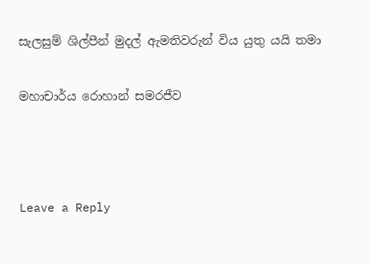සැලසුම් ශිල්පීන් මුදල් ඇමතිවරුන් විය යුතු යයි තමා

මහාචාර්ය රොහාන් සමරජීව



Leave a Reply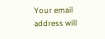Your email address will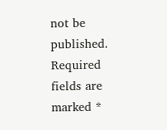not be published. Required fields are marked *